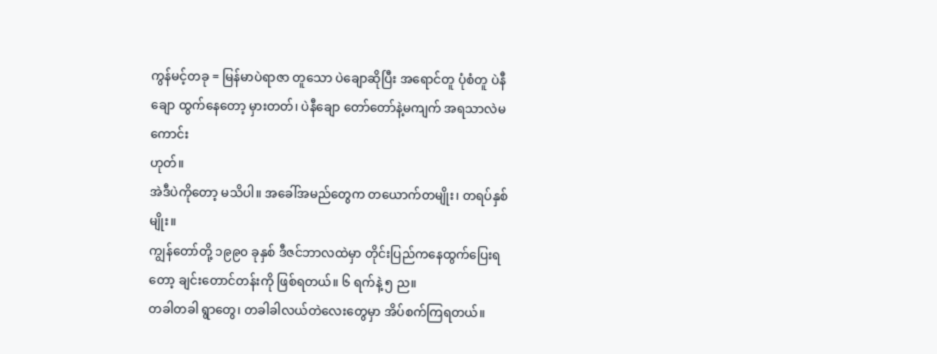ကွန်မင့်တခု = မြန်မာပဲရာဇာ တူသော ပဲချောဆိုပြီး အရောင်တူ ပုံစံတူ ပဲနီချော ထွက်နေတော့ မှားတတ်၊ ပဲနီချော တော်တော်နဲ့မကျက် အရသာလဲမကောင်း
ဟုတ်။
အဲဒီပဲကိုတော့ မသိပါ။ အခေါ်အမည်တွေက တယောက်တမျိုး၊ တရပ်နှစ်မျိုး။
ကျွန်တော်တို့ ၁၉၉၀ ခုနှစ် ဒီဇင်ဘာလထဲမှာ တိုင်းပြည်ကနေထွက်ပြေးရတော့ ချင်းတောင်တန်းကို ဖြစ်ရတယ်။ ၆ ရက်နဲ့ ၅ ည။
တခါတခါ ရွာတွေ၊ တခါခါလယ်တဲလေးတွေမှာ အိပ်စက်ကြရတယ်။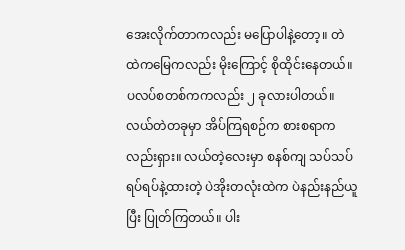အေးလိုက်တာကလည်း မပြောပါနဲ့တော့။ တဲထဲကမြေကလည်း မိုးကြောင့် စိုထိုင်းနေတယ်။ ပလပ်စတစ်ကကလည်း ၂ ခုလားပါတယ်။
လယ်တဲတခုမှာ အိပ်ကြရစဉ်က စားစရာကလည်းရှား။ လယ်တဲ့လေးမှာ စနစ်ကျ သပ်သပ်ရပ်ရပ်နဲ့ထားတဲ့ ပဲအိုးတလုံးထဲက ပဲနည်းနည်ယူပြီး ပြုတ်ကြတယ်။ ပါး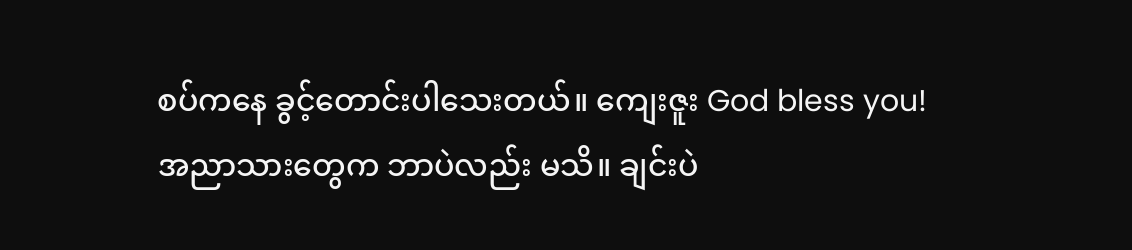စပ်ကနေ ခွင့်တောင်းပါသေးတယ်။ ကျေးဇူး God bless you!
အညာသားတွေက ဘာပဲလည်း မသိ။ ချင်းပဲ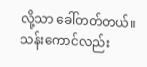လို့သာ ခေါ်တတ်တယ်။
သန်းကောင်လည်း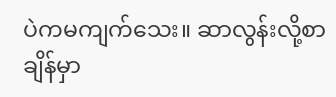ပဲကမကျက်သေး။ ဆာလွန်းလို့စာချိန်မှာ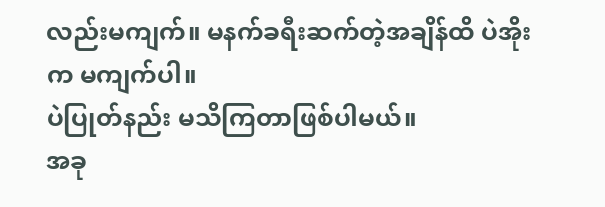လည်းမကျက်။ မနက်ခရီးဆက်တဲ့အချိန်ထိ ပဲအိုးက မကျက်ပါ။
ပဲပြုတ်နည်း မသိကြတာဖြစ်ပါမယ်။
အခု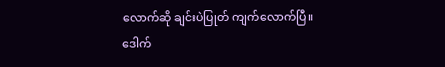လောက်ဆို ချင်းပဲပြုတ် ကျက်လောက်ပြီ။
ဒေါက်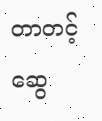တာတင့်ဆွေ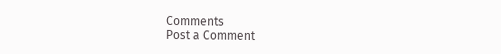Comments
Post a Comment